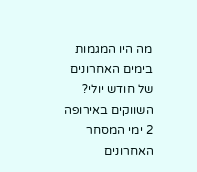מה היו המגמות בימים האחרונים של חודש יולי?
השווקים באירופה
2 ימי המסחר האחרונים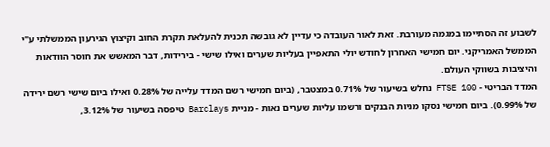לשבוע זה הסתיימו במגמה מעורבת. זאת לאור העובדה כי עדיין לא גובשה תכנית להעלאת תקרת החוב וקיצוץ הגירעון הממשלתי ע"י הממשל האמריקני. יום חמישי האחרון לחודש יולי התאפיין בעליות שערים ואילו שישי - בירידות, דבר המאשש את חוסר הוודאות והיציבות בשווקי העולם.
המדד הבריטי - FTSE 100 נחלש בשיעור של 0.71% במצטבר, (ביום חמישי רשם המדד עלייה של 0.28% ואילו ביום שישי רשם ירידה של 0.99%). ביום חמישי נסקו מניות הבנקים ורשמו עליות שערים נאות - מניית Barclays טיפסה בשיעור של 3.12%,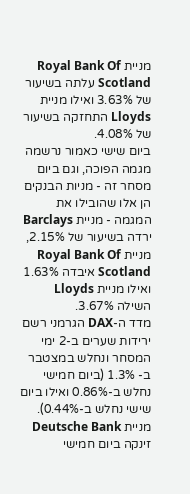מניית Royal Bank Of Scotland עלתה בשיעור של 3.63% ואילו מניית Lloyds התחזקה בשיעור של 4.08%.
ביום שישי כאמור נרשמה מגמה הפוכה, וגם ביום מסחר זה - מניות הבנקים הן אלו שהובילו את המגמה - מניית Barclays ירדה בשיעור של 2.15%, מניית Royal Bank Of Scotland איבדה 1.63% ואילו מניית Lloyds השילה 3.67%.
מדד ה-DAX הגרמני רשם ירידות שערים ב-2 ימי המסחר ונחלש במצטבר ב- 1.3% (ביום חמישי נחלש ב-0.86% ואילו ביום שישי נחלש ב-0.44%). מניית Deutsche Bank זינקה ביום חמישי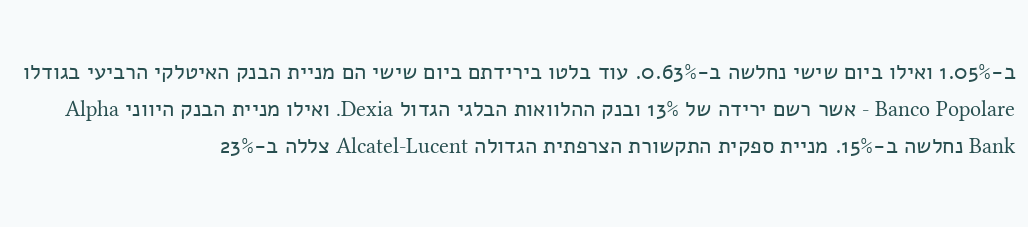ב-1.05% ואילו ביום שישי נחלשה ב-0.63%. עוד בלטו בירידתם ביום שישי הם מניית הבנק האיטלקי הרביעי בגודלו Banco Popolare - אשר רשם ירידה של 13% ובנק ההלוואות הבלגי הגדול Dexia. ואילו מניית הבנק היווני Alpha Bank נחלשה ב-15%. מניית ספקית התקשורת הצרפתית הגדולה Alcatel-Lucent צללה ב-23%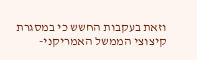וזאת בעקבות החשש כי במסגרת קיצוצי הממשל האמריקני-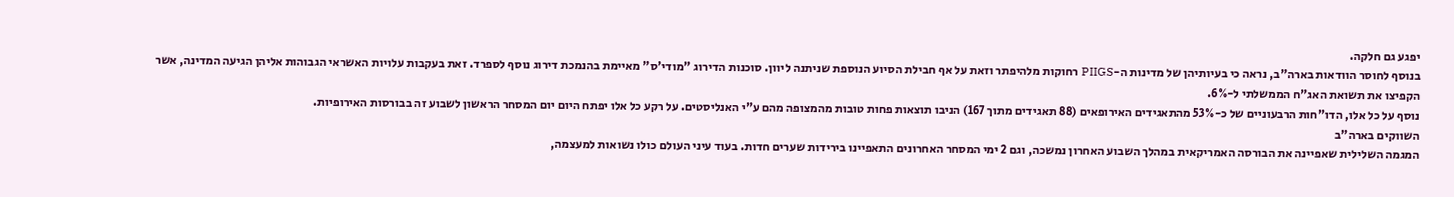יפגע גם חלקה.
בנוסף לחוסר הוודאות בארה"ב, נראה כי בעיותיהן של מדינות ה-PIIGS רחוקות מלהיפתר וזאת על אף חבילת הסיוע הנוספת שניתנה ליוון. סוכנות הדירוג "מודי'ס" מאיימת בהנמכת דירוג נוסף לספרד. זאת בעקבות עלויות האשראי הגבוהות אליהן הגיעה המדינה, אשר הקפיצו את תשואת האג"ח הממשלתי ל-6%.
נוסף על כל אלו, הדו"חות הרבעוניים של כ-53% מהתאגידים האירופאים (88 תאגידים מתוך 167) הניבו תוצאות פחות טובות מהמצופה מהם ע"י האנליסטים. על רקע כל אלו יפתח היום יום המסחר הראשון לשבוע זה בבורסות האירופיות.
השווקים בארה"ב
המגמה השלילית שאפיינה את הבורסה האמריקאית במהלך השבוע האחרון נמשכה, וגם 2 ימי המסחר האחרונים התאפיינו בירידות שערים חדות. בעוד עיני העולם כולו נשואות למעצמה,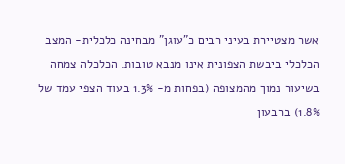אשר מצטיירת בעיני רבים כ"עוגן" מבחינה כלכלית- המצב הכלכלי ביבשת הצפונית אינו מנבא טובות. הכלכלה צמחה בשיעור נמוך מהמצופה (בפחות מ- 1.3% בעוד הצפי עמד של 1.8%) ברבעון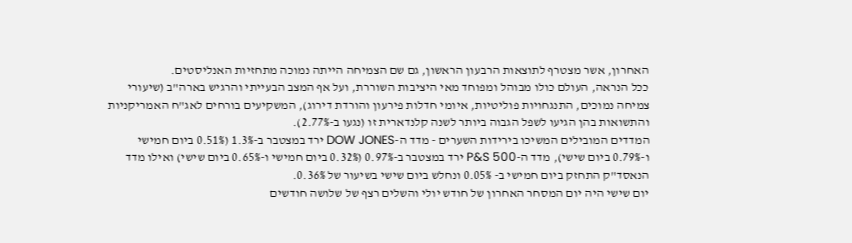האחרון, אשר מצטרף לתוצאות הרבעון הראשון, גם שם הצמיחה הייתה נמוכה מתחזיות האנליסטים.
ככל הנראה, העולם כולו מבוהל ומפוחד מאי היציבות השוררת, ועל אף המצב הבעייתי והרגיש בארה"ב (שיעורי צמיחה נמוכים, התנגחויות פוליטיות, איומי חדלות פירעון והורדת דירוג), המשקיעים בורחים לאג"ח האמריקניות והתשואות בהן הגיעו לשפל הגבוה ביותר לשנה קלנדארית זו (נגעו ב-2.77%).
המדדים המובילים המשיכו בירידות השערים - מדד ה-DOW JONES ירד במצטבר ב-1.3% (0.51% ביום חמישי ו-0.79% ביום שישי), מדד ה-P&S 500 ירד במצטבר ב-0.97% (0.32% ביום חמישי ו-0.65% ביום שישי) ואילו מדד הנאסד"ק התחזק ביום חמישי ב- 0.05% ונחלש ביום שישי בשיעור של 0.36%.
יום שישי היה יום המסחר האחרון של חודש יולי והשלים רצף של שלושה חודשים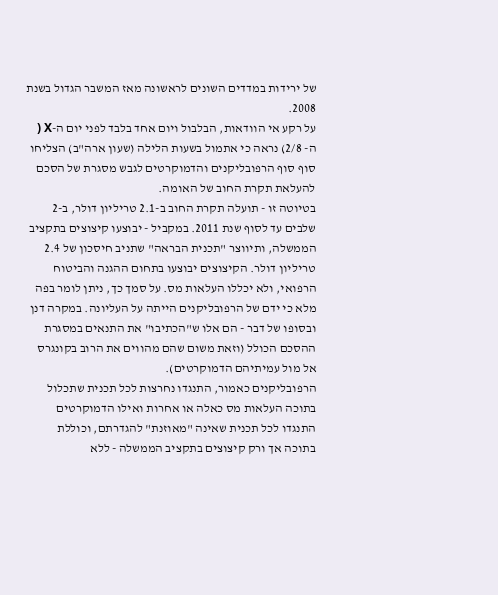של ירידות במדדים השונים לראשונה מאז המשבר הגדול בשנת 2008.
על רקע אי הוודאות, הבלבול ויום אחד בלבד לפני יום ה-X ( ה- 2/8) נראה כי אתמול בשעות הלילה (שעון ארה"ב) הצליחו סוף סוף הרפובליקנים והדמוקרטים לגבש מסגרת של הסכם להעלאת תקרת החוב של האומה.
בטיוטה זו - תועלה תקרת החוב ב-2.1 טריליון דולר, ב-2 שלבים עד לסוף שנת 2011. במקביל - יבוצעו קיצוצים בתקציב הממשלה, ותיווצר "תכנית הבראה" שתניב חיסכון של 2.4 טריליון דולר. הקיצוצים יבוצעו בתחום ההגנה והביטוח הרפואי, ולא יכללו העלאות מס. על סמך כך, ניתן לומר בפה מלא כי ידם של הרפובליקנים הייתה על העליונה. במקרה דנן ובסופו של דבר - הם אלו ש"הכתיבו" את התנאים במסגרת ההסכם הכולל (וזאת משום שהם מהווים את הרוב בקונגרס אל מול עמיתיהם הדמוקרטים).
הרפובליקנים כאמור, התנגדו נחרצות לכל תכנית שתכלול בתוכה העלאות מס כאלה או אחרות ואילו הדמוקרטים התנגדו לכל תכנית שאינה "מאוזנת" להגדרתם, וכוללת בתוכה אך ורק קיצוצים בתקציב הממשלה - ללא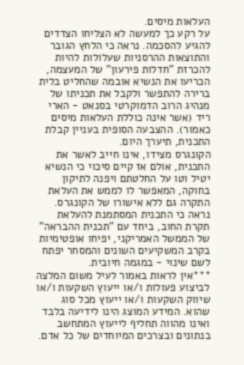העלאות מיסים.
על רקע כך למעשה לא הצליחו הצדדים להגיע להסכמה. נראה כי הלחץ הגובר והתוצאות ההרסניות שעלולות להיות להכרזת "חדלות פירעון" של המעצמה, הכריעו את הנשיא אובמה שהחליט בלית ברירה להתפשר ולקבל את תכניתו של מנהיג הרוב הדמוקרטי בסנאט - הארי ריד (אשר אינה כוללת העלאות מיסים כאמור). ההצבעה הסופית בעניין קבלת התכנית, תיערך היום.
הקונגרס מצידו, אינו חייב לאשר את התכנית, אולם אז קיים סיכוי כי הנשיא יטיל וטו על החלטתם ויפנה לתיקון בחוקה, המאפשר לו לממש את העלאת התקרה גם ללא אישורו של הקונגרס. נראה כי התכנית המסתמנת להעלאת תקרת החוב, ביחד עם "תכנית ההבראה" של הממשל האמריקני, יפיחו אופטימיות בקרב המשקיעים השונים והמסחר יפתח לשם שינוי - במגמה חיובית.
***אין לראות באמור לעיל משום המלצה לביצוע פעולות ו/או ייעוץ השקעות ו/או שיווק השקעות ו/או ייעוץ מכל סוג שהוא. המידע המוצג הינו לידיעה בלבד ואינו מהווה תחליף לייעוץ המתחשב בנתונים ובצרכים המיוחדים של כל אדם.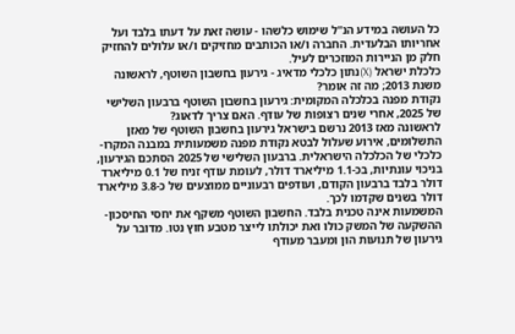כל העושה במידע הנ"ל שימוש כלשהו - עושה זאת על דעתו בלבד ועל אחריותו הבלעדית. החברה ו/או הכותבים מחזיקים ו/או עלולים להחזיק חלק מן הניירות המוזכרים לעיל.
כלכלת ישראל (X)נתון כלכלי מדאיג - גירעון בחשבון השוטף, לראשונה משנת 2013; מה זה אומר?
נקודת מפנה בכלכלה המקומית: גירעון בחשבון השוטף ברבעון השלישי של 2025, אחרי שנים רצופות של עודף. האם צריך לדאוג?
לראשונה מאז 2013 נרשם בישראל גירעון בחשבון השוטף של מאזן התשלומים, אירוע שעלול לבטא נקודת מפנה משמעותית במבנה המקרו-כלכלי של הכלכלה הישראלית. ברבעון השלישי של 2025 הסתכם הגירעון, בניכוי עונתיות, בכ-1.1 מיליארד דולר, לעומת עודף זניח של 0.1 מיליארד דולר בלבד ברבעון הקודם, ועודפים רבעוניים ממוצעים של כ-3.8 מיליארד דולר בשנים שקדמו לכך.
המשמעות אינה טכנית בלבד. החשבון השוטף משקף את יחסי החיסכון-ההשקעה של המשק כולו ואת יכולתו לייצר מטבע חוץ נטו. מדובר על גירעון של תנועות הון ומעבר מעודף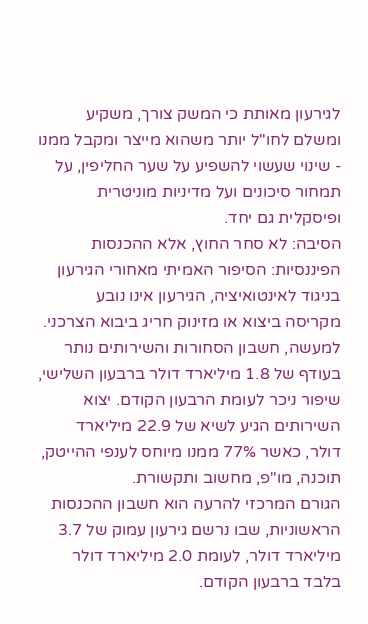לגירעון מאותת כי המשק צורך, משקיע ומשלם לחו"ל יותר משהוא מייצר ומקבל ממנו - שינוי שעשוי להשפיע על שער החליפין, על תמחור סיכונים ועל מדיניות מוניטרית ופיסקלית גם יחד.
הסיבה: לא סחר החוץ, אלא ההכנסות הפיננסיות: הסיפור האמיתי מאחורי הגירעון
בניגוד לאינטואיציה, הגירעון אינו נובע מקריסה ביצוא או מזינוק חריג ביבוא הצרכני. למעשה, חשבון הסחורות והשירותים נותר בעודף של 1.8 מיליארד דולר ברבעון השלישי, שיפור ניכר לעומת הרבעון הקודם. יצוא השירותים הגיע לשיא של 22.9 מיליארד דולר, כאשר 77% ממנו מיוחס לענפי ההייטק, תוכנה, מו"פ, מחשוב ותקשורת.
הגורם המרכזי להרעה הוא חשבון ההכנסות הראשוניות, שבו נרשם גירעון עמוק של 3.7 מיליארד דולר, לעומת 2.0 מיליארד דולר בלבד ברבעון הקודם.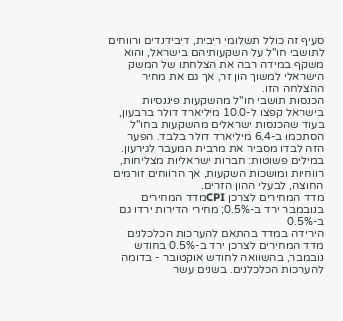סעיף זה כולל תשלומי ריבית, דיבידנדים ורווחים לתושבי חו"ל על השקעותיהם בישראל, והוא משקף במידה רבה את הצלחתו של המשק הישראלי למשוך הון זר, אך גם את מחיר ההצלחה הזו.
הכנסות תושבי חו"ל מהשקעות פיננסיות בישראל קפצו ל-10.0 מיליארד דולר ברבעון, בעוד שהכנסות ישראלים מהשקעות בחו"ל הסתכמו ב-6.4 מיליארד דולר בלבד. הפער הזה לבדו מסביר את מרבית המעבר לגירעון. במילים פשוטות: חברות ישראליות מצליחות, רווחיות ומושכות השקעות, אך הרווחים זורמים החוצה, לבעלי ההון הזרים.
מדד המחירים לצרכן CPIמדד המחירים בנובמבר ירד ב-0.5%; מחירי הדירות ירדו גם ב-0.5%
הירידה במדד בהתאם להערכות הכלכלנים
מדד המחירים לצרכן ירד ב-0.5% בחודש נובמבר, בהשוואה לחודש אוקטובר - בדומה להערכות הכלכלנים. בשנים עשר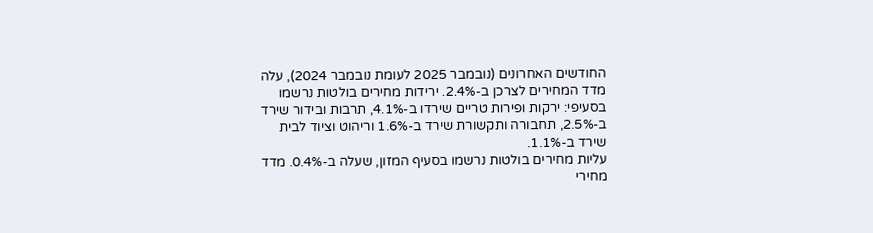החודשים האחרונים (נובמבר 2025 לעומת נובמבר 2024), עלה מדד המחירים לצרכן ב-2.4%. ירידות מחירים בולטות נרשמו בסעיפי: ירקות ופירות טריים שירדו ב-4.1%, תרבות ובידור שירד ב-2.5%, תחבורה ותקשורת שירד ב-1.6% וריהוט וציוד לבית שירד ב-1.1%.
עליות מחירים בולטות נרשמו בסעיף המזון, שעלה ב-0.4%. מדד מחירי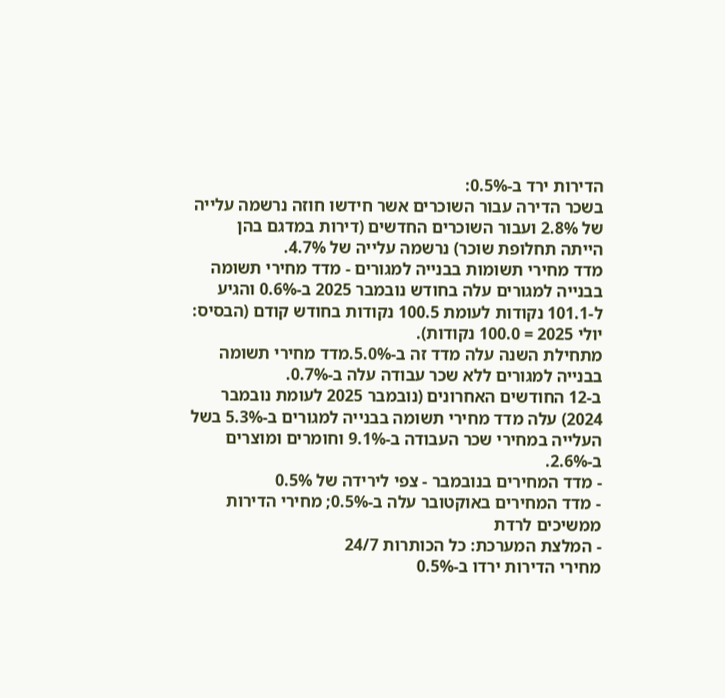הדירות ירד ב-0.5%:
בשכר הדירה עבור השוכרים אשר חידשו חוזה נרשמה עלייה של 2.8% ועבור השוכרים החדשים (דירות במדגם בהן הייתה תחלופת שוכר) נרשמה עלייה של 4.7%.
מדד מחירי תשומות בבנייה למגורים - מדד מחירי תשומה בבנייה למגורים עלה בחודש נובמבר 2025 ב-0.6% והגיע ל-101.1 נקודות לעומת 100.5 נקודות בחודש קודם (הבסיס: יולי 2025 = 100.0 נקודות).
מתחילת השנה עלה מדד זה ב-5.0%.מדד מחירי תשומה בבנייה למגורים ללא שכר עבודה עלה ב-0.7%.
ב-12 החודשים האחרונים (נובמבר 2025 לעומת נובמבר 2024) עלה מדד מחירי תשומה בבנייה למגורים ב-5.3% בשל העלייה במחירי שכר העבודה ב-9.1% וחומרים ומוצרים ב-2.6%.
- מדד המחירים בנובמבר - צפי לירידה של 0.5%
- מדד המחירים באוקטובר עלה ב-0.5%; מחירי הדירות ממשיכים לרדת
- המלצת המערכת: כל הכותרות 24/7
מחירי הדירות ירדו ב-0.5%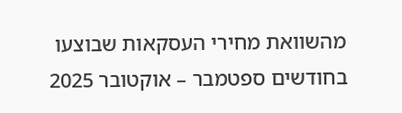מהשוואת מחירי העסקאות שבוצעו בחודשים ספטמבר – אוקטובר 2025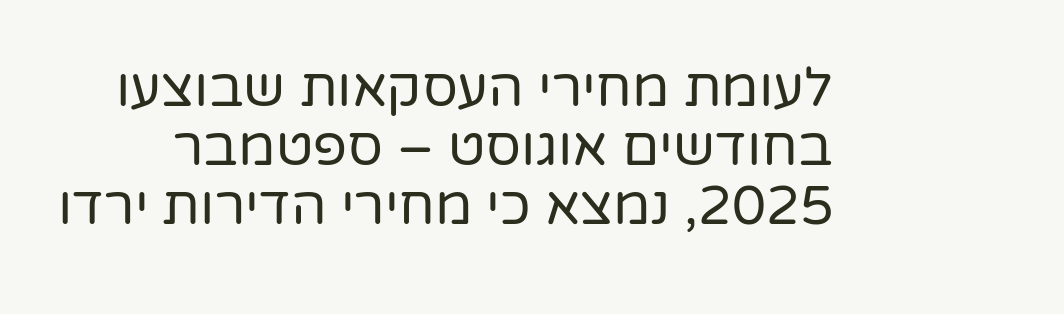לעומת מחירי העסקאות שבוצעו בחודשים אוגוסט – ספטמבר 2025, נמצא כי מחירי הדירות ירדו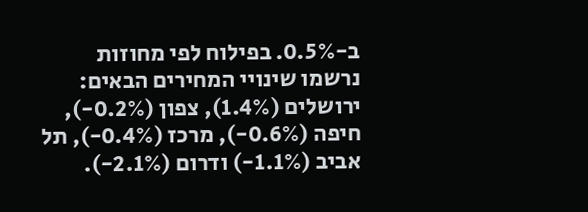ב-0.5%. בפילוח לפי מחוזות נרשמו שינויי המחירים הבאים: ירושלים (1.4%), צפון (0.2%-), חיפה (0.6%-), מרכז (0.4%-), תל אביב (1.1%-) ודרום (2.1%-).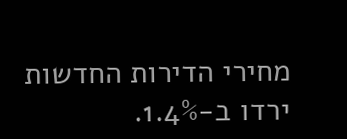מחירי הדירות החדשות ירדו ב-1.4%.